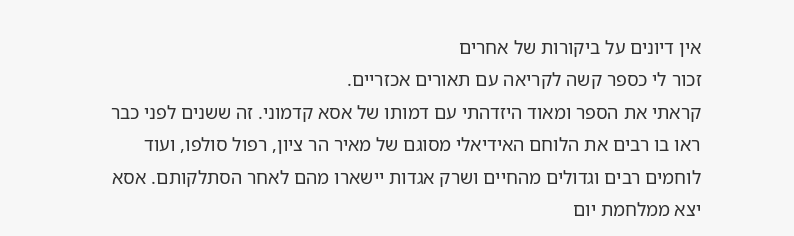אין דיונים על ביקורות של אחרים
זכור לי כספר קשה לקריאה עם תאורים אכזריים.
קראתי את הספר ומאוד היזדהתי עם דמותו של אסא קדמוני. זה ששנים לפני כבר ראו בו רבים את הלוחם האידיאלי מסוגם של מאיר הר ציון, רפול סולפו, ועוד לוחמים רבים וגדולים מהחיים ושרק אגדות יישארו מהם לאחר הסתלקותם. אסא יצא ממלחמת יום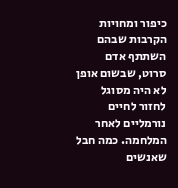כיפור ומחויות הקרבות שבהם השתתף אדם סרוט, שבשום אופן לא היה מסוגל לחזור לחיים נורמליים לאחר המלחמה. כמה חבל שאנשים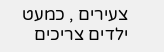צעירים , כמעט ילדים צריכים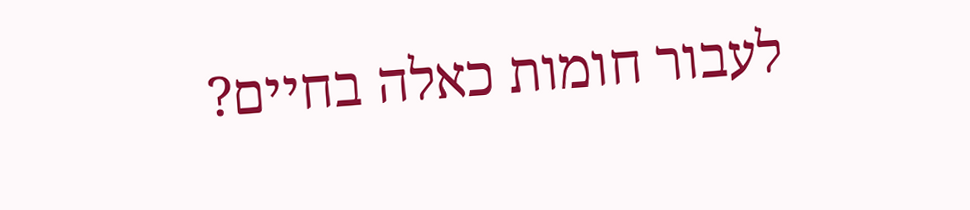לעבור חומות כאלה בחיים?